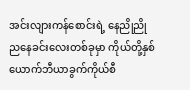အင်းလျားကန်စောင်းရဲ့ နေညိုညို ညနေခင်းလေးတစ်ခုမှာ ကိုယ်တို့နှစ်ယောက်ဘီယာခွက်ကိုယ်စီ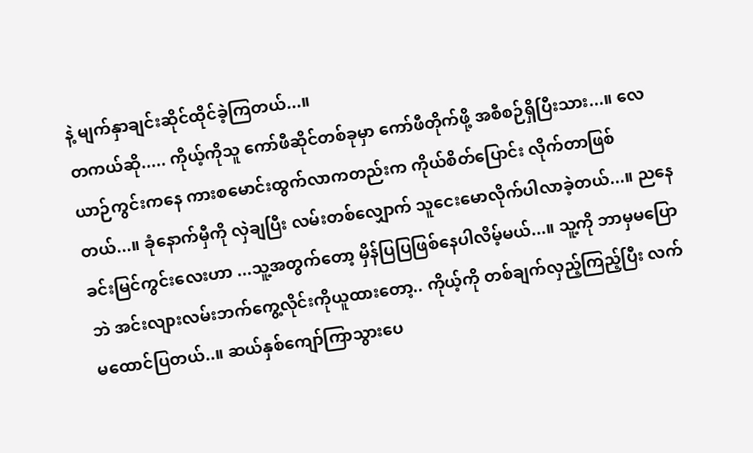နဲ့ မျက်နှာချင်းဆိုင်ထိုင်ခဲ့ကြတယ်...။
တကယ်ဆို..... ကိုယ့်ကိုသူ ကော်ဖီဆိုင်တစ်ခုမှာ ကော်ဖီတိုက်ဖို့ အစီစဉ်ရှိပြီးသား...။ လေယာဉ်ကွင်းကနေ ကားစမောင်းထွက်လာကတည်းက ကိုယ်စိတ်ပြောင်း လိုက်တာဖြစ်တယ်...။ ခုံနောက်မှီကို လှဲချပြီး လမ်းတစ်လျှောက် သူငေးမောလိုက်ပါလာခဲ့တယ်...။ ညနေခင်းမြင်ကွင်းလေးဟာ ...သူ့အတွက်တော့ မှိန်ပြပြဖြစ်နေပါလိမ့်မယ်...။ သူ့ကို ဘာမှမပြောဘဲ အင်းလျားလမ်းဘက်ကွေ့လိုင်းကိုယူထားတော့.. ကိုယ့်ကို တစ်ချက်လှည့်ကြည့်ပြီး လက်မထောင်ပြတယ်..။ ဆယ်နှစ်ကျော်ကြာသွားပေ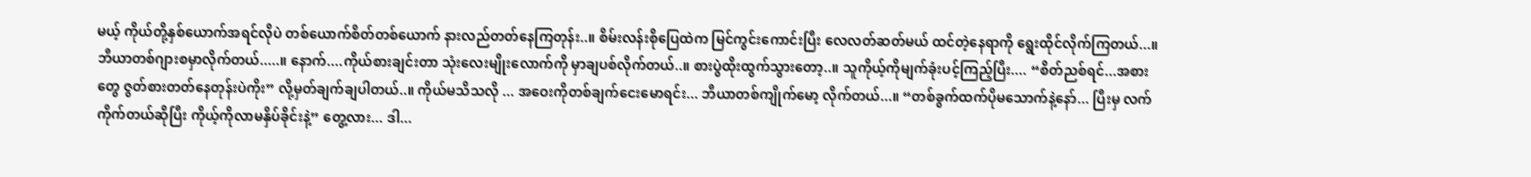မယ့် ကိုယ်တို့နှစ်ယောက်အရင်လိုပဲ တစ်ယောက်စိတ်တစ်ယောက် နားလည်တတ်နေကြတုန်း..။ စိမ်းလန်းစိုပြေထဲက မြင်ကွင်းကောင်းပြီး လေလတ်ဆတ်မယ် ထင်တဲ့နေရာကို ရွေးထိုင်လိုက်ကြတယ်...။ ဘီယာတစ်ဂျားစမှာလိုက်တယ်.....။ နောက်....ကိုယ်စားချင်းတာ သုံးလေးမျိုးလောက်ကို မှာချပစ်လိုက်တယ်..။ စားပွဲထိုးထွက်သွားတော့..။ သူကိုယ့်ကိုမျက်ခုံးပင့်ကြည့်ပြီး.... “စိတ်ညစ်ရင်...အစားတွေ ဇွတ်စားတတ်နေတုန်းပဲကိုး” လို့မှတ်ချက်ချပါတယ်..။ ကိုယ်မသိသလို ... အဝေးကိုတစ်ချက်ငေးမောရင်း... ဘီယာတစ်ကျိုက်မော့ လိုက်တယ်...။ “တစ်ခွက်ထက်ပိုမသောက်နဲ့နော်... ပြီးမှ လက်ကိုက်တယ်ဆိုပြီး ကိုယ့်ကိုလာမနှိပ်ခိုင်းနဲ့” တွေ့လား... ဒါ...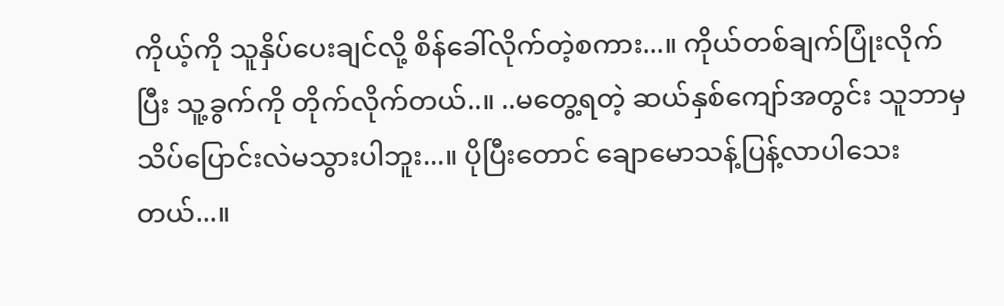ကိုယ့်ကို သူနှိပ်ပေးချင်လို့ စိန်ခေါ်လိုက်တဲ့စကား...။ ကိုယ်တစ်ချက်ပြုံးလိုက်ပြီး သူ့ခွက်ကို တိုက်လိုက်တယ်..။ ..မတွေ့ရတဲ့ ဆယ်နှစ်ကျော်အတွင်း သူဘာမှ သိပ်ပြောင်းလဲမသွားပါဘူး...။ ပိုပြီးတောင် ချောမောသန့်ပြန့်လာပါသေးတယ်...။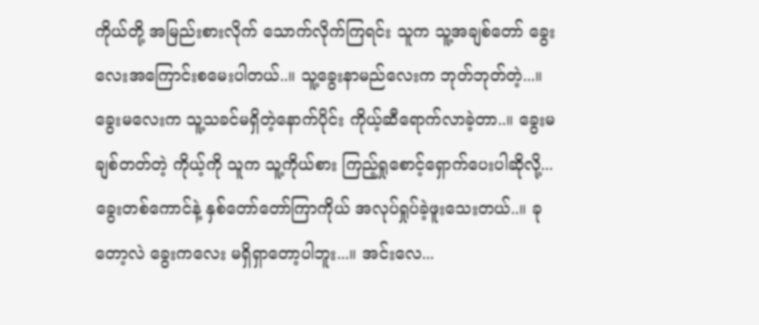ကိုယ်တို့ အမြည်းစားလိုက် သောက်လိုက်ကြရင်း သူက သူ့အချစ်တော် ခွေးလေးအကြောင်းစမေးပါတယ်..။ သူ့ခွေးနာမည်လေးက ဘုတ်ဘုတ်တဲ့...။ ခွေးမလေးက သူ့သခင်မရှိတဲ့နောက်ပိုင်း ကိုယ့်ဆီရောက်လာခဲ့တာ..။ ခွေးမချစ်တတ်တဲ့ ကိုယ့်ကို သူက သူ့ကိုယ်စား ကြည့်ရှုစောင့်ရှောက်ပေးပါဆိုလို့... ခွေးတစ်ကောင်နဲ့ နှစ်တော်တော်ကြာကိုယ် အလုပ်ရှုပ်ခဲ့ဖူးသေးတယ်..။ ခုတော့လဲ ခွေးကလေး မရှိရှာတော့ပါဘူး...။ အင်းလေ...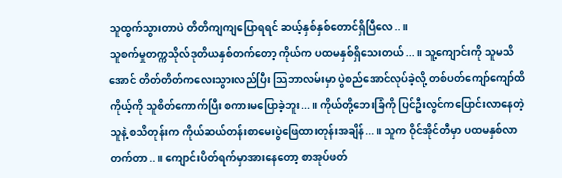သူထွက်သွားတာပဲ တိတိကျကျပြောရရင် ဆယ့်နှစ်နှစ်တောင်ရှိပြီလေ..။
သူစက်မှုတက္ကသိုလ်ဒုတိယနှစ်တက်တော့ ကိုယ်က ပထမနှစ်ရှိသေးတယ်...။ သူ့ကျောင်းကို သူမသိအောင် တိတ်တိတ်ကလေးသွားလည်ပြီး သြဘာလမ်းမှာ ပွဲစည်အောင်လုပ်ခဲ့လို့ တစ်ပတ်ကျော်ကျော်ထိ ကိုယ့်ကို သူစိတ်ကောက်ပြီး စကားမပြောခဲ့ဘူး...။ ကိုယ်တို့ဘေးခြံကို ပြင်ဦးလွင်ကပြောင်းလာနေတဲ့သူနဲ့ စသိတုန်းက ကိုယ်ဆယ်တန်းစာမေးပွဲဖြေထားတုန်းအချိန်...။ သူက ဝိုင်အိုင်တီမှာ ပထမနှစ်လာတက်တာ..။ ကျောင်းပိတ်ရက်မှာအားနေတော့ စာအုပ်ဖတ်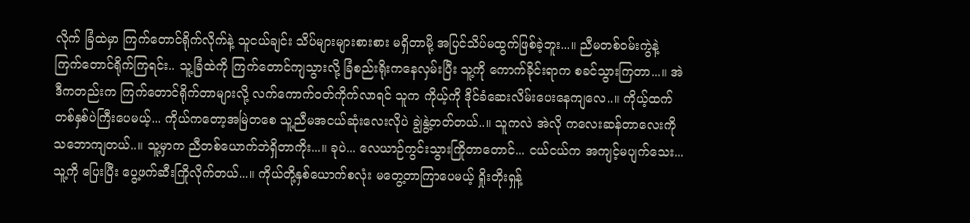လိုက် ခြံထဲမှာ ကြက်တောင်ရိုက်လိုက်နဲ့ သူငယ်ချင်း သိပ်များများစားစား မရှိတာမို့ အပြင်သိပ်မထွက်ဖြစ်ခဲ့ဘူး...။ ညီမတစ်ဝမ်းကွဲနဲ့ ကြက်တောင်ရိုက်ကြရင်း.. သူ့ခြံထဲကို ကြက်တောင်ကျသွားလို့ ခြံစည်းရိုးကနေလှမ်းပြီး သူ့ကို ကောက်ခိုင်းရာက စခင်သွားကြတာ...။ အဲဒီကတည်းက ကြက်တောင်ရိုက်တာများလို့ လက်ကောက်ဝတ်ကိုက်လာရင် သူက ကိုယ့်ကို ဒိုင်ခံဆေးလိမ်းပေးနေကျလေ..။ ကိုယ့်ထက်တစ်နှစ်ပဲကြီးပေမယ့်... ကိုယ်ကတော့အမြဲတစေ သူ့ညီမအငယ်ဆုံးလေးလိုပဲ ချွဲနွဲ့တတ်တယ်..။ သူကလဲ အဲလို ကလေးဆန်တာလေးကို သဘောကျတယ်..။ သူ့မှာက ညီတစ်ယောက်ဘဲရှိတာကိုး...။ ခုပဲ... လေယာဉ်ကွင်းသွားကြိုတာတောင်... ငယ်ငယ်က အကျင့်မပျက်သေး...သူ့ကို ပြေးပြီး ပွေ့ဖက်ဆီးကြိုလိုက်တယ်...။ ကိုယ်တို့နှစ်ယောက်စလုံး မတွေ့တာကြာပေမယ့် ရှိုးတိုးရှန့်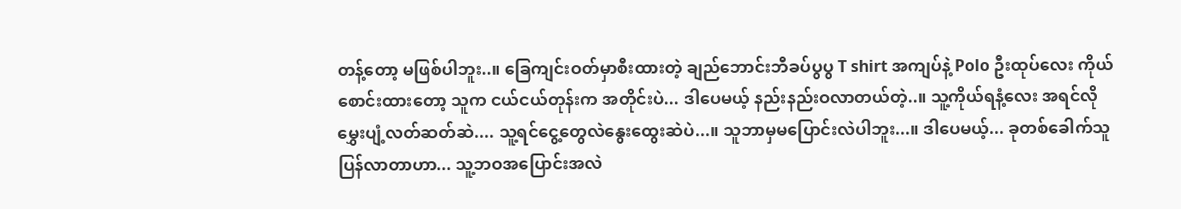တန့်တော့ မဖြစ်ပါဘူး..။ ခြေကျင်းဝတ်မှာစီးထားတဲ့ ချည်ဘောင်းဘီခပ်ပွပွ T shirt အကျပ်နဲ့ Polo ဦးထုပ်လေး ကိုယ်စောင်းထားတော့ သူက ငယ်ငယ်တုန်းက အတိုင်းပဲ... ဒါပေမယ့် နည်းနည်းဝလာတယ်တဲ့..။ သူ့ကိုယ်ရနံ့လေး အရင်လို မွှေးပျံ့လတ်ဆတ်ဆဲ.... သူ့ရင်ငွေ့တွေလဲနွေးထွေးဆဲပဲ...။ သူဘာမှမပြောင်းလဲပါဘူး...။ ဒါပေမယ့်... ခုတစ်ခေါက်သူ ပြန်လာတာဟာ... သူ့ဘဝအပြောင်းအလဲ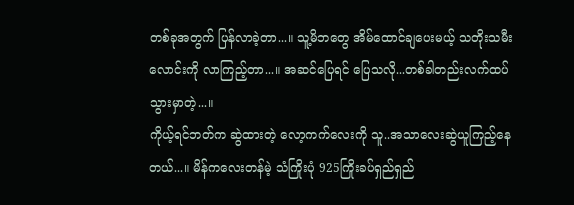တစ်ခုအတွက် ပြန်လာခဲ့တာ...။ သူ့မိဘတွေ အိမ်ထောင်ချပေးမယ့် သတိုးသမီးလောင်းကို လာကြည့်တာ...။ အဆင်ပြေရင် ပြေသလို...တစ်ခါတည်းလက်ထပ်သွားမှာတဲ့...။
ကိုယ့်ရင်ဘတ်က ဆွဲထားတဲ့ လော့ကက်လေးကို သူ..အသာလေးဆွဲယူကြည့်နေတယ်...။ မိန်ကလေးတန်မဲ့ သံကြိုးပုံ 925ကြိုးခပ်ရှည်ရှည်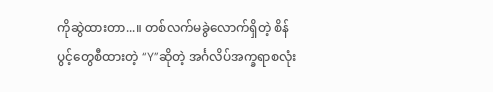ကိုဆွဲထားတာ...။ တစ်လက်မခွဲလောက်ရှိတဲ့ စိန်ပွင့်တွေစီထားတဲ့ “Y”ဆိုတဲ့ အင်္ဂလိပ်အက္ခရာစလုံး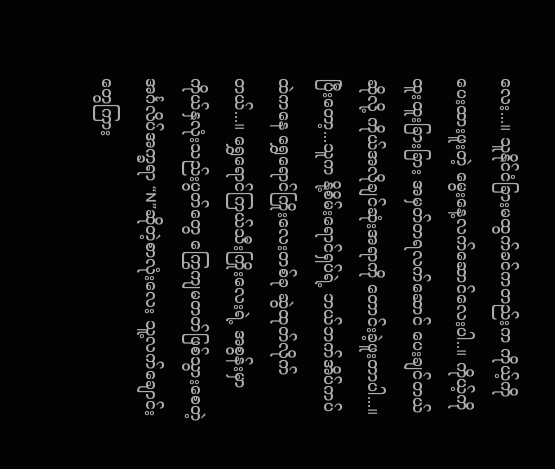လေး...။ သူနိုင်ငံခြားမထွက်ခင်ကတည်းက ကိုယ့်ကိုပေးထားဖူးတဲ့ မွေးနေ့လက်ဆောင်လေးပါ..။ ကိုယ့်ကိုထူးထူးခြားခြား အမှတ်တရလက်ဆောင် ပေးချင်တယ်ဆိုလို့ ကိုယ်အလိုချင်ဆုံးအရာကို တောင်းခဲ့ဖူးတာပါ...။ ပြီးတော့...သူက နို့စိမ်းရောင်ရှပ်ရဲ့ ဘယ်ဘက်အိပ်ကပ်ထဲကနေ ရွှေရောင်ကြိုးလေးတစ်ခု ဆွဲထုတ်လိုက်တယ်...။ ရွှေရောင်ကြယ်သီးကြိုးလေးရဲ့ အစွန်းမှာ ကိုယ်နှလုံးသည်းပွတ်တွေ ကြွေကျမတတ်ဖြစ်သွားစေတဲ့ အင်္ဂလိပ်အက္ခရာ “N”ဆိုတဲ့စာလုံးလေး သူ့လက်ချောင်းတွေကြား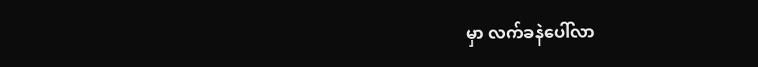မှာ လက်ခနဲပေါ်လာ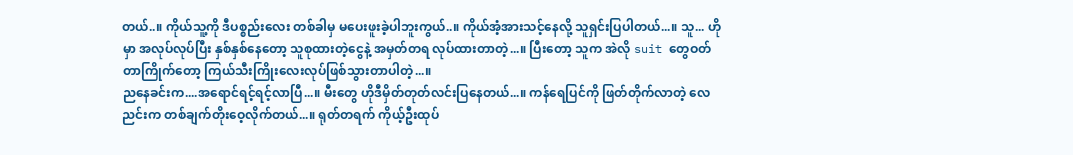တယ်..။ ကိုယ်သူ့ကို ဒီပစ္စည်းလေး တစ်ခါမှ မပေးဖူးခဲ့ပါဘူးကွယ်..။ ကိုယ်အံ့အားသင့်နေလို့ သူရှင်းပြပါတယ်...။ သူ... ဟိုမှာ အလုပ်လုပ်ပြီး နှစ်နှစ်နေတော့ သူစုထားတဲ့ငွေနဲ့ အမှတ်တရ လုပ်ထားတာတဲ့...။ ပြီးတော့ သူက အဲလို suit တွေဝတ်တာကြိုက်တော့ ကြယ်သီးကြိုးလေးလုပ်ဖြစ်သွားတာပါတဲ့...။
ညနေခင်းက....အရောင်ရင့်ရင့်လာပြီ...။ မီးတွေ ဟိုဒီမှိတ်တုတ်လင်းပြနေတယ်...။ ကန်ရေပြင်ကို ဖြတ်တိုက်လာတဲ့ လေညင်းက တစ်ချက်တိုးဝေ့လိုက်တယ်...။ ရုတ်တရက် ကိုယ့်ဦးထုပ်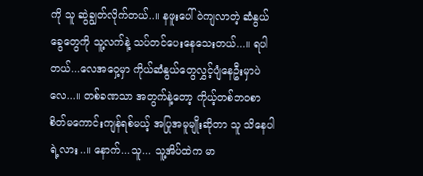ကို သူ ဆွဲချွတ်လိုက်တယ်..။ နဖူးပေါ် ဝဲကျလာတဲ့ ဆံနွယ်ခွေတွေကို သူ့လက်နဲ့ သပ်တင်ပေးနေသေးတယ်...။ ရပါတယ်...လေအဝှေ့မှာ ကိုယ်ဆံနွယ်တွေလွှင့်ပျံနေဦးမှာပဲလေ...။ တစ်ခဏသာ အတွက်နဲ့တော့ ကိုယ့်တစ်ဘဝစာ စိတ်မကောင်းကျန်ရစ်မယ့် အပြုအမူမျိုးဆိုတာ သူ သိနေပါရဲ့လား..။ နောက်...သူ... သူ့အိပ်ထဲက မာ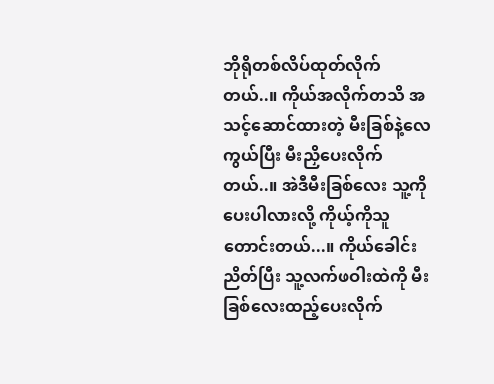ဘိုရိုတစ်လိပ်ထုတ်လိုက်တယ်..။ ကိုယ်အလိုက်တသိ အသင့်ဆောင်ထားတဲ့ မီးခြစ်နဲ့လေကွယ်ပြီး မီးညှိပေးလိုက်တယ်..။ အဲဒီမီးခြစ်လေး သူ့ကိုပေးပါလားလို့ ကိုယ့်ကိုသူတောင်းတယ်...။ ကိုယ်ခေါင်းညိတ်ပြီး သူ့လက်ဖဝါးထဲကို မီးခြစ်လေးထည့်ပေးလိုက်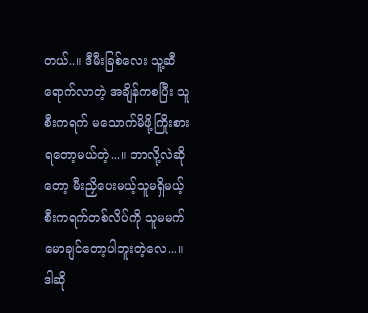တယ်..။ ဒီမီးခြစ်လေး သူ့ဆီရောက်လာတဲ့ အချိန်ကစပြီး သူစီးကရက် မသောက်မိဖို့ကြိုးစားရတော့မယ်တဲ့...။ ဘာလို့လဲဆိုတော့ မီးညှိပေးမယ့်သူမရှိမယ့် စီးကရက်တစ်လိပ်ကို သူမမက်မောချင်တော့ပါဘူးတဲ့လေ...။
ဒါဆို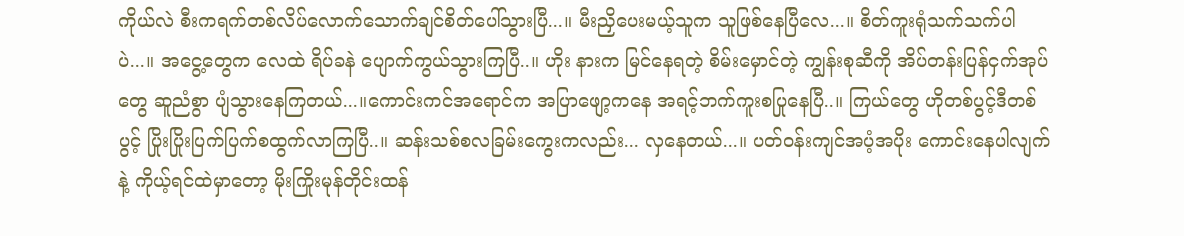ကိုယ်လဲ စီးကရက်တစ်လိပ်လောက်သောက်ချင်စိတ်ပေါ်သွားပြီ...။ မီးညှိပေးမယ့်သူက သူဖြစ်နေပြီလေ...။ စိတ်ကူးရုံသက်သက်ပါပဲ...။ အငွေ့တွေက လေထဲ ရိပ်ခနဲ ပျောက်ကွယ်သွားကြပြီ..။ ဟိုး နားက မြင်နေရတဲ့ စိမ်းမှောင်တဲ့ ကျွန်းစုဆီကို အိပ်တန်းပြန်ငှက်အုပ်တွေ ဆူညံစွာ ပျံသွားနေကြတယ်...။ကောင်းကင်အရောင်က အပြာဖျော့ကနေ အရင့်ဘက်ကူးစပြုနေပြီ..။ ကြယ်တွေ ဟိုတစ်ပွင့်ဒီတစ်ပွင့် ပြိုးပြိုးပြက်ပြက်စထွက်လာကြပြီ..။ ဆန်းသစ်စလခြမ်းကွေးကလည်း... လှနေတယ်...။ ပတ်ဝန်းကျင်အပံ့အပိုး ကောင်းနေပါလျက်နဲ့ ကိုယ့်ရင်ထဲမှာတော့ မိုးကြိုးမုန်တိုင်းထန်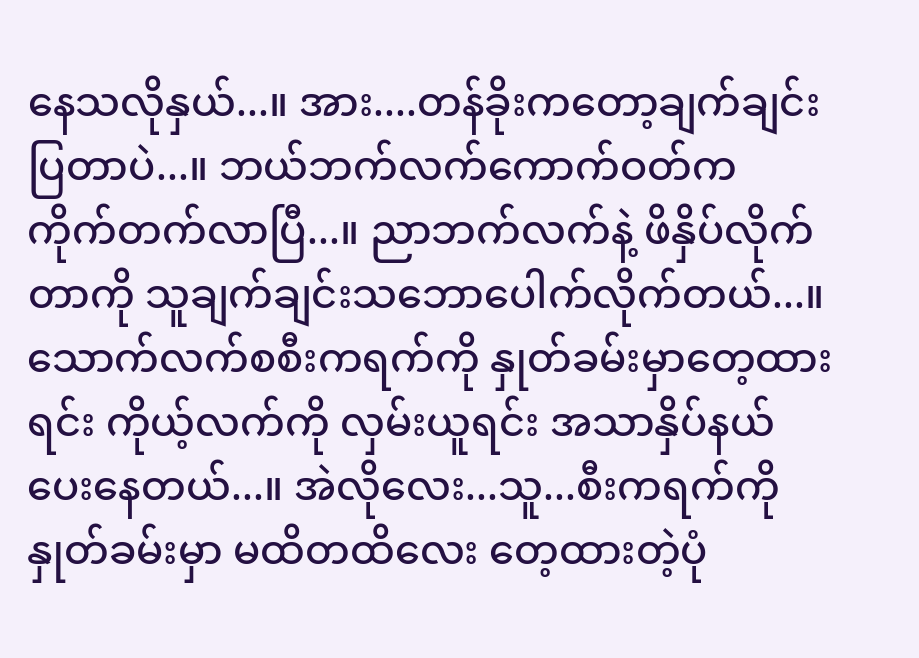နေသလိုနှယ်...။ အား....တန်ခိုးကတော့ချက်ချင်းပြတာပဲ...။ ဘယ်ဘက်လက်ကောက်ဝတ်က ကိုက်တက်လာပြီ...။ ညာဘက်လက်နဲ့ ဖိနှိပ်လိုက်တာကို သူချက်ချင်းသဘောပေါက်လိုက်တယ်...။ သောက်လက်စစီးကရက်ကို နှုတ်ခမ်းမှာတေ့ထားရင်း ကိုယ့်လက်ကို လှမ်းယူရင်း အသာနှိပ်နယ်ပေးနေတယ်...။ အဲလိုလေး...သူ...စီးကရက်ကို နှုတ်ခမ်းမှာ မထိတထိလေး တေ့ထားတဲ့ပုံ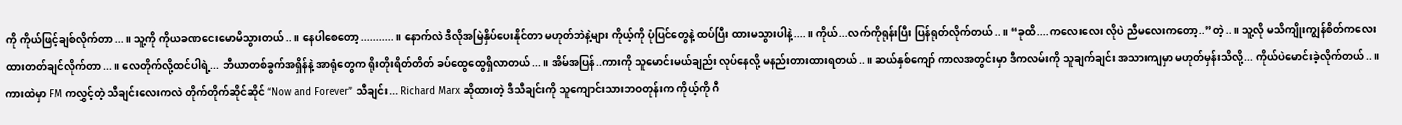ကို ကိုယ်ဖြင့်ချစ်လိုက်တာ...။ သူ့ကို ကိုယခဏငေးမောမိသွားတယ်..။ နေပါစေတော့...........။ နောက်လဲ ဒီလိုအမြဲနှိပ်ပေးနိုင်တာ မဟုတ်ဘဲနဲ့များ ကိုယ့်ကို ပုံပြင်တွေနဲ့ ထပ်ပြီး ထားမသွားပါနဲ့....။ ကိုယ်...လက်ကိုရုန်းပြီး ပြန်ရုတ်လိုက်တယ်..။ “ခုထိ....ကလေးလေး လိုပဲ ညီမလေးကတော့..”တဲ့..။ သူ့လို မသိကျိုးကျွန်စိတ်ကလေး ထားတတ်ချင်လိုက်တာ...။ လေတိုက်လို့ထင်ပါရဲ့... ဘီယာတစ်ခွက်အရှိန်နဲ့ အာရုံတွေက ရိုးတိုးရိတ်တိတ် ခပ်ထွေထွေရှိလာတယ်...။ အိမ်အပြန်..ကားကို သူမောင်းမယ်ချည်း လုပ်နေလို့ မနည်းတားထားရတယ်..။ ဆယ်နှစ်ကျော် ကာလအတွင်းမှာ ဒီကလမ်းကို သူချက်ချင်း အသားကျမှာ မဟုတ်မှန်းသိလို့... ကိုယ်ပဲမောင်းခဲ့လိုက်တယ်..။
ကားထဲမှာ FM ကလွှင့်တဲ့ သီချင်းလေးကလဲ တိုက်တိုက်ဆိုင်ဆိုင် “Now and Forever” သီချင်း... Richard Marx ဆိုထားတဲ့ ဒီသီချင်းကို သူကျောင်းသားဘဝတုန်းက ကိုယ့်ကို ဂီ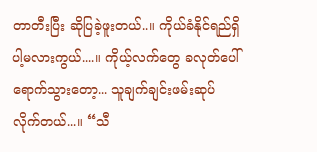တာတီးပြီး ဆိုပြခဲ့ဖူးတယ်..။ ကိုယ်ခံနိုင်ရည်ရှိပါ့မလားကွယ်....။ ကိုယ့်လက်တွေ ခလုတ်ပေါ်ရောက်သွားတော့... သူချက်ချင်းဖမ်းဆုပ်လိုက်တယ်...။ “သီ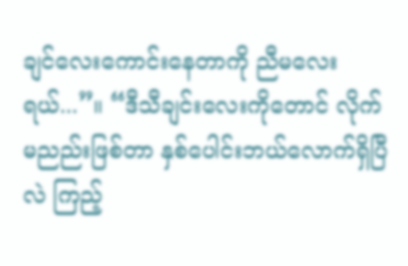ချင်လေးကောင်းနေတာကို ညီမလေးရယ်...”။ “ဒီသီချင်းလေးကိုတောင် လိုက်မညည်းဖြစ်တာ နှစ်ပေါင်းဘယ်လောက်ရှိပြီလဲ ကြည့်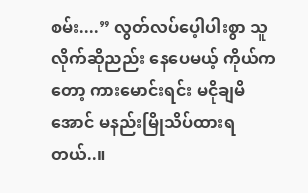စမ်း....” လွတ်လပ်ပေ့ါပါးစွာ သူလိုက်ဆိုညည်း နေပေမယ့် ကိုယ်ကတော့ ကားမောင်းရင်း မငိုချမိအောင် မနည်းမြိုသိပ်ထားရတယ်..။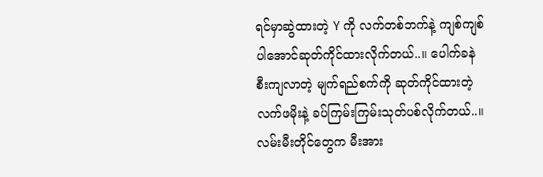ရင်မှာဆွဲထားတဲ့ Y ကို လက်တစ်ဘက်နဲ့ ကျစ်ကျစ်ပါအောင်ဆုတ်ကိုင်ထားလိုက်တယ်..။ ပေါက်ခနဲစီးကျလာတဲ့ မျက်ရည်စက်ကို ဆုတ်ကိုင်ထားတဲ့ လက်ဖမိုးနဲ့ ခပ်ကြမ်းကြမ်းသုတ်ပစ်လိုက်တယ်..။ လမ်းမီးတိုင်တွေက မီးအား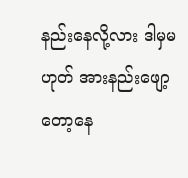နည်းနေလို့လား ဒါမှမဟုတ် အားနည်းဖျော့တော့နေ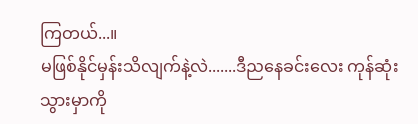ကြတယ်...။
မဖြစ်နိုင်မှန်းသိလျက်နဲ့လဲ.......ဒီညနေခင်းလေး ကုန်ဆုံးသွားမှာကို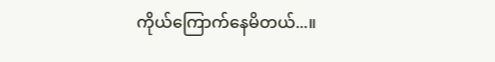ကိုယ်ကြောက်နေမိတယ်...။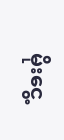မိုးငွေ့